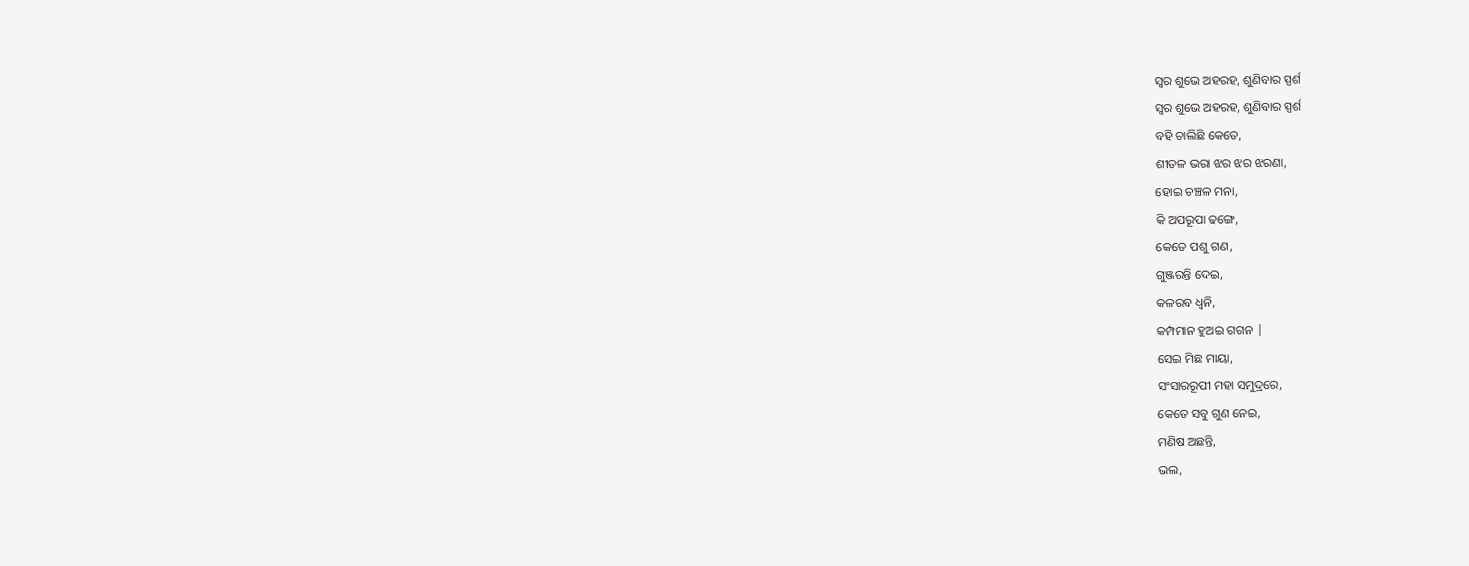ସ୍ୱର ଶୁଭେ ଅହରହ, ଶୁଣିବାର ସ୍ପର୍ଶ
ସ୍ୱର ଶୁଭେ ଅହରହ, ଶୁଣିବାର ସ୍ପର୍ଶ
ବହି ଚାଲିଛି କେତେ,
ଶୀତଳ ଭରା ଝର ଝର ଝରଣା,
ହୋଇ ଚଞ୍ଚଳ ମନା,
କି ଅପରୂପା ଢଙ୍ଗେ,
କେତେ ପଶୁ ଗଣ,
ଗୁଞ୍ଜରନ୍ତି ଦେଇ,
କଳରବ ଧ୍ୱନି,
କମ୍ପମାନ ହୁଅଇ ଗଗନ |
ସେଇ ମିଛ ମାୟା,
ସଂସାରରୂପୀ ମହା ସମୁଦ୍ରରେ,
କେତେ ସବୁ ଗୁଣ ନେଇ,
ମଣିଷ ଅଛନ୍ତି,
ଭଲ,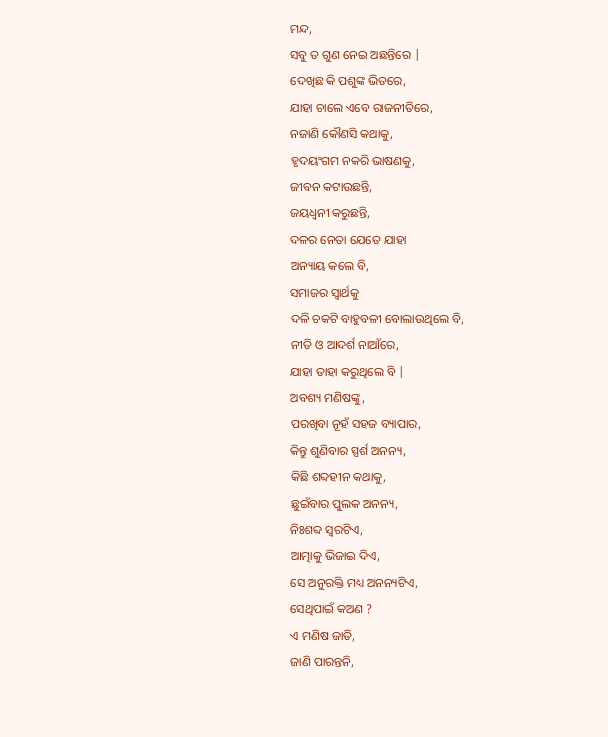ମନ୍ଦ,
ସବୁ ତ ଗୁଣ ନେଇ ଅଛନ୍ତିରେ |
ଦେଖିଛ କି ପଶୁଙ୍କ ଭିତରେ,
ଯାହା ଚାଲେ ଏବେ ରାଜନୀତିରେ,
ନଜାଣି କୌଣସି କଥାକୁ,
ହୃଦୟଂଗମ ନକରି ଭାଷଣକୁ,
ଜୀବନ କଟାଉଛନ୍ତି,
ଜୟଧ୍ବନୀ କରୁଛନ୍ତି,
ଦଳର ନେତା ଯେତେ ଯାହା
ଅନ୍ୟାୟ କଲେ ବି,
ସମାଜର ସ୍ବାର୍ଥକୁ
ଦଳି ଚକଟି ବାହୁବଳୀ ବୋଲାଉଥିଲେ ବି,
ନୀତି ଓ ଆଦର୍ଶ ନାଆଁରେ,
ଯାହା ତାହା କରୁଥିଲେ ବି |
ଅବଶ୍ୟ ମଣିଷଙ୍କୁ,
ପରଖିବା ନୂହଁ ସହଜ ବ୍ୟାପାର,
କିନ୍ତୁ ଶୁଣିବାର ସ୍ପର୍ଶ ଅନନ୍ୟ,
କିଛି ଶବ୍ଦହୀନ କଥାକୁ,
ଛୁଇଁବାର ପୁଲକ ଅନନ୍ୟ,
ନିଃଶବ୍ଦ ସ୍ୱରଟିଏ,
ଆତ୍ମାକୁ ଭିଜାଇ ଦିଏ,
ସେ ଅନୁରକ୍ତି ମଧ୍ୟ ଅନନ୍ୟଟିଏ,
ସେଥିପାଇଁ କଅଣ ?
ଏ ମଣିଷ ଜାତି,
ଜାଣି ପାରନ୍ତନି,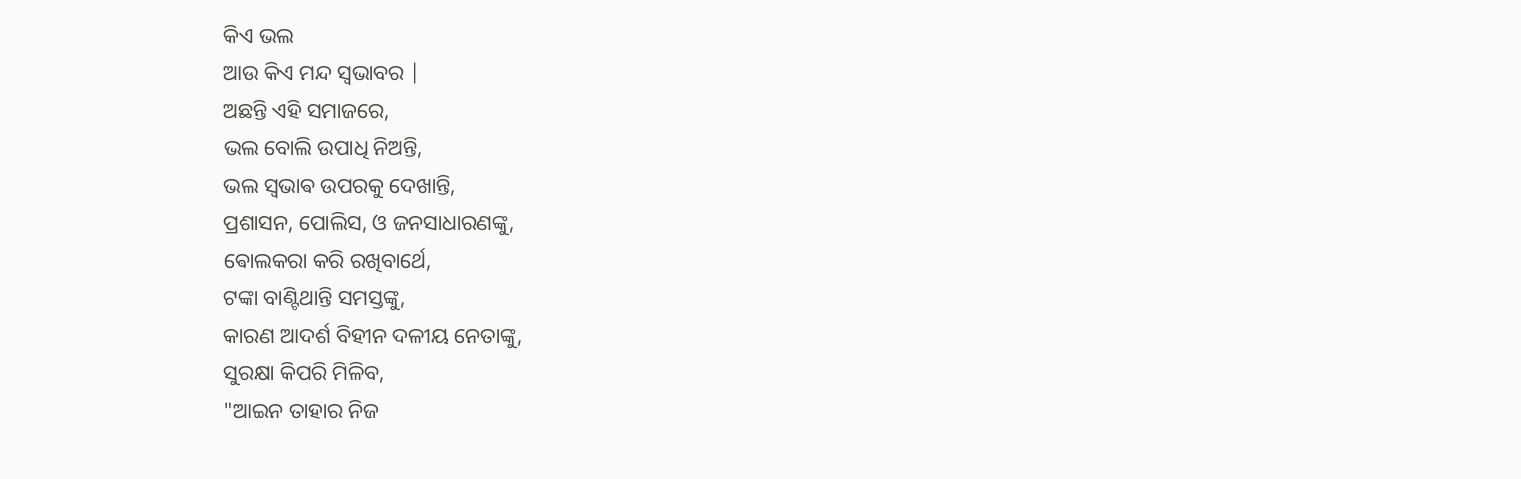କିଏ ଭଲ
ଆଉ କିଏ ମନ୍ଦ ସ୍ୱଭାବର |
ଅଛନ୍ତି ଏହି ସମାଜରେ,
ଭଲ ବୋଲି ଉପାଧି ନିଅନ୍ତି,
ଭଲ ସ୍ଵଭାଵ ଉପରକୁ ଦେଖାନ୍ତି,
ପ୍ରଶାସନ, ପୋଲିସ, ଓ ଜନସାଧାରଣଙ୍କୁ,
ଵୋଲକରା କରି ରଖିବାର୍ଥେ,
ଟଙ୍କା ବାଣ୍ଟିଥାନ୍ତି ସମସ୍ତଙ୍କୁ,
କାରଣ ଆଦର୍ଶ ବିହୀନ ଦଳୀୟ ନେତାଙ୍କୁ,
ସୁରକ୍ଷା କିପରି ମିଳିବ,
"ଆଇନ ତାହାର ନିଜ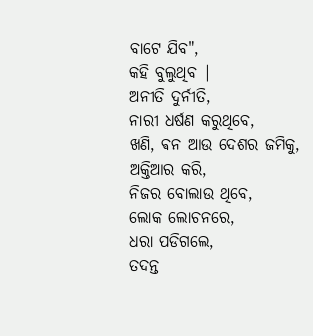ବାଟେ ଯିବ",
କହି ବୁଲୁଥିବ |
ଅନୀତି ଦୁର୍ନୀତି,
ନାରୀ ଧର୍ଷଣ କରୁଥିବେ,
ଖଣି, ଵନ ଆଉ ଦେଶର ଜମିକୁ,
ଅକ୍ତିଆର କରି,
ନିଜର ବୋଲାଉ ଥିବେ,
ଲୋକ ଲୋଚନରେ,
ଧରା ପଡିଗଲେ,
ତଦନ୍ତ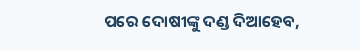ପରେ ଦୋଷୀଙ୍କୁ ଦଣ୍ଡ ଦିଆହେବ,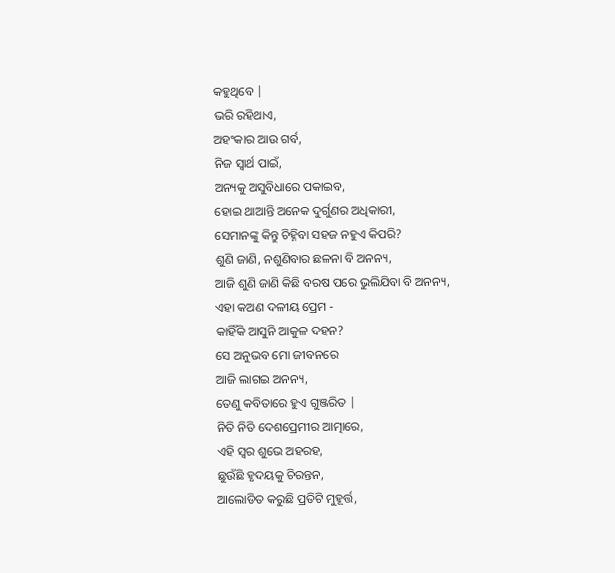କହୁଥିବେ |
ଭରି ରହିଥାଏ,
ଅହଂକାର ଆଉ ଗର୍ବ,
ନିଜ ସ୍ୱାର୍ଥ ପାଇଁ,
ଅନ୍ୟକୁ ଅସୁବିଧାରେ ପକାଇବ,
ହୋଇ ଥାଆନ୍ତି ଅନେକ ଦୁର୍ଗୁଣର ଅଧିକାରୀ,
ସେମାନଙ୍କୁ କିନ୍ତୁ ଚିହ୍ନିବା ସହଜ ନହୁଏ କିପରି?
ଶୁଣି ଜାଣି, ନଶୁଣିବାର ଛଳନା ବି ଅନନ୍ୟ,
ଆଜି ଶୁଣି ଜାଣି କିଛି ବରଷ ପରେ ଭୁଲିଯିବା ବି ଅନନ୍ୟ,
ଏହା କଅଣ ଦଳୀୟ ପ୍ରେମ -
କାହିଁକି ଆସୁନି ଆକୁଳ ଦହନ?
ସେ ଅନୁଭବ ମୋ ଜୀବନରେ
ଆଜି ଲାଗଇ ଅନନ୍ୟ,
ତେଣୁ କବିତାରେ ହୁଏ ଗୁଞ୍ଜରିତ |
ନିତି ନିତି ଦେଶପ୍ରେମୀର ଆତ୍ମାରେ,
ଏହି ସ୍ୱର ଶୁଭେ ଅହରହ,
ଛୁଉଁଛି ହୃଦୟକୁ ଚିରନ୍ତନ,
ଆଲୋଡିତ କରୁଛି ପ୍ରତିଟି ମୁହୂର୍ତ୍ତ,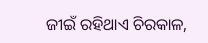ଜୀଇଁ ରହିଥାଏ ଚିରକାଳ,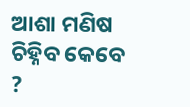ଆଶା ମଣିଷ ଚିହ୍ନିବ କେବେ ?